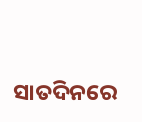ସାତଦିନରେ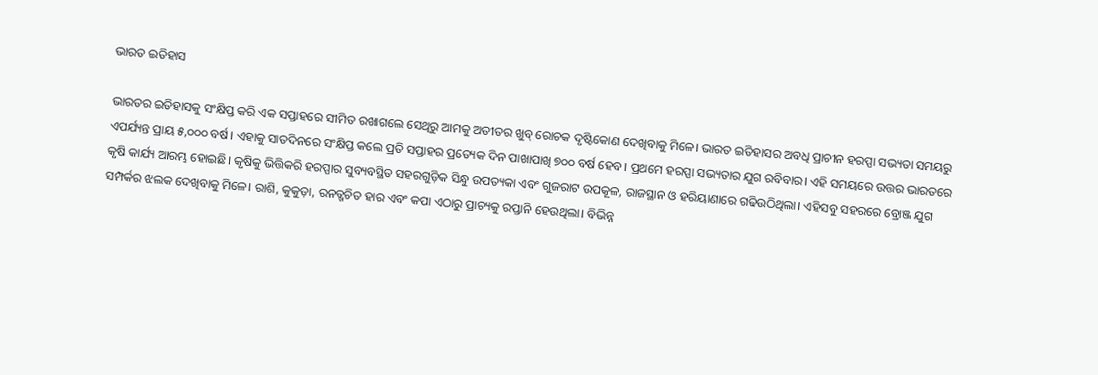ଭାରତ ଇତିହାସ

ଭାରତର ଇତିହାସକୁ ସଂକ୍ଷିପ୍ତ କରି ଏକ ସପ୍ତାହରେ ସୀମିତ ରଖାଗଲେ ସେଥିରୁ ଆମକୁ ଅତୀତର ଖୁବ୍‌ ରୋଚକ ଦୃଷ୍ଟିକୋଣ ଦେଖିବାକୁ ମିଳେ। ଭାରତ ଇତିହାସର ଅବଧି ପ୍ରାଚୀନ ହରପ୍ପା ସଭ୍ୟତା ସମୟରୁ ଏପର୍ଯ୍ୟନ୍ତ ପ୍ରାୟ ୫,୦୦୦ ବର୍ଷ। ଏହାକୁ ସାତଦିନରେ ସଂକ୍ଷିପ୍ତ କଲେ ପ୍ରତି ସପ୍ତାହର ପ୍ରତ୍ୟେକ ଦିନ ପାଖାପାଖି ୭୦୦ ବର୍ଷ ହେବ। ପ୍ରଥମେ ହରପ୍ପା ସଭ୍ୟତାର ଯୁଗ ରବିବାର। ଏହି ସମୟରେ ଉତ୍ତର ଭାରତରେ କୃଷି କାର୍ଯ୍ୟ ଆରମ୍ଭ ହୋଇଛି। କୃଷିକୁ ଭିତ୍ତିକରି ହରପ୍ପାର ସୁବ୍ୟବସ୍ଥିତ ସହରଗୁଡ଼ିକ ସିନ୍ଧୁ ଉପତ୍ୟକା ଏବଂ ଗୁଜରାଟ ଉପକୂଳ, ରାଜସ୍ଥାନ ଓ ହରିୟାଣାରେ ଗଢିଉଠିଥିଲା। ଏହିସବୁ ସହରରେ ବ୍ରୋଞ୍ଜ ଯୁଗ ସମ୍ପର୍କର ଝଲକ ଦେଖିବାକୁ ମିଳେ। ରାଶି, କୁକୁଡ଼ା, ରନତ୍ଖଚିତ ହାର ଏବଂ କପା ଏଠାରୁ ପ୍ରାଚ୍ୟକୁ ରପ୍ତାନି ହେଉଥିଲା। ବିଭିନ୍ନ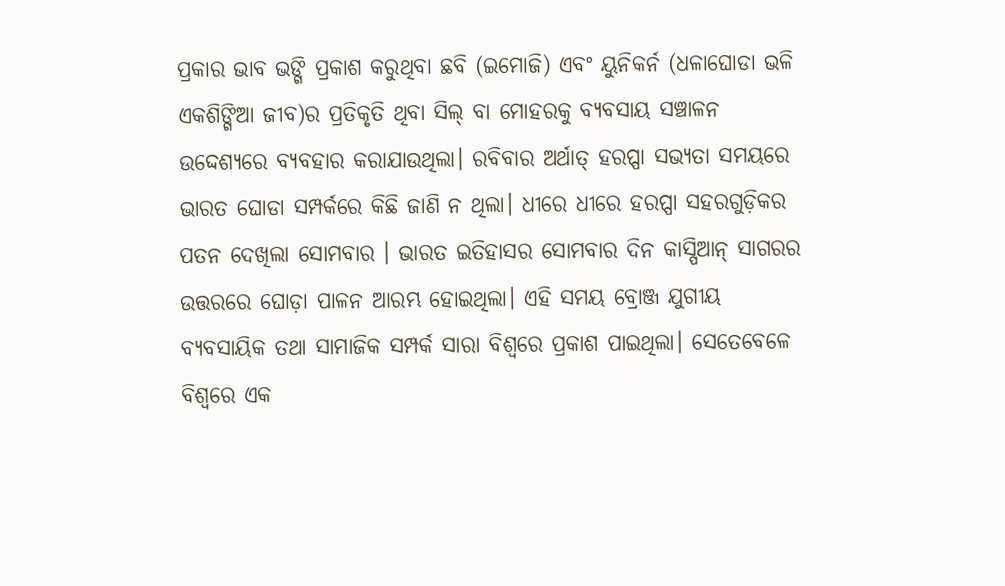ପ୍ରକାର ଭାବ ଭଙ୍ଗି ପ୍ରକାଶ କରୁଥିବା ଛବି (ଇମୋଜି) ଏବଂ ୟୁନିକର୍ନ (ଧଳାଘୋଡା ଭଳି ଏକଶିଙ୍ଗିଆ ଜୀବ)ର ପ୍ରତିକୃତି ଥିବା ସିଲ୍‌ ବା ମୋହରକୁ ବ୍ୟବସାୟ ସଞ୍ଚାଳନ ଉଦ୍ଦେଶ୍ୟରେ ବ୍ୟବହାର କରାଯାଉଥିଲା। ରବିବାର ଅର୍ଥାତ୍‌ ହରପ୍ପା ସଭ୍ୟତା ସମୟରେ ଭାରତ ଘୋଡା ସମ୍ପର୍କରେ କିଛି ଜାଣି ନ ଥିଲା। ଧୀରେ ଧୀରେ ହରପ୍ପା ସହରଗୁଡ଼ିକର ପତନ ଦେଖିଲା ସୋମବାର । ଭାରତ ଇତିହାସର ସୋମବାର ଦିନ କାସ୍ପିଆନ୍‌ ସାଗରର ଉତ୍ତରରେ ଘୋଡ଼ା ପାଳନ ଆରମ୍ଭ ହୋଇଥିଲା। ଏହି ସମୟ ବ୍ରୋଞ୍ଜ ଯୁଗୀୟ ବ୍ୟବସାୟିକ ତଥା ସାମାଜିକ ସମ୍ପର୍କ ସାରା ବିଶ୍ୱରେ ପ୍ରକାଶ ପାଇଥିଲା। ସେତେବେଳେ ବିଶ୍ୱରେ ଏକ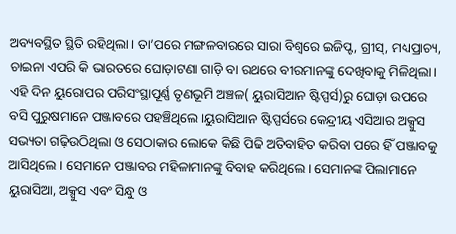ଅବ୍ୟବସ୍ଥିତ ସ୍ଥିତି ରହିଥିଲା। ତା’ପରେ ମଙ୍ଗଳବାରରେ ସାରା ବିଶ୍ୱରେ ଇଜିପ୍ଟ, ଗ୍ରୀସ୍‌, ମଧ୍ୟପ୍ରାଚ୍ୟ, ଚାଇନା ଏପରି କି ଭାରତରେ ଘୋଡ଼ାଟଣା ଗାଡ଼ି ବା ରଥରେ ବୀରମାନଙ୍କୁ ଦେଖିବାକୁ ମିଳିଥିଲା। ଏହି ଦିନ ୟୁରୋପର ପରିସଂସ୍ଥାପୂର୍ଣ୍ଣ ତୃଣଭୂମି ଅଞ୍ଚଳ( ୟୁରାସିଆନ ଷ୍ଟିପ୍ପର୍ସ)ରୁ ଘୋଡ଼ା ଉପରେ ବସି ପୁରୁଷମାନେ ପଞ୍ଜାବରେ ପହଞ୍ଚିଥିଲେ।ୟୁରାସିଆନ ଷ୍ଟିପ୍ପର୍ସରେ କେନ୍ଦ୍ରୀୟ ଏସିଆର ଅକ୍ସୁସ ସଭ୍ୟତା ଗଢ଼ିଉଠିଥିଲା ଓ ସେଠାକାର ଲୋକେ କିଛି ପିଢି ଅତିବାହିତ କରିବା ପରେ ହିଁ ପଞ୍ଜାବକୁ ଆସିଥିଲେ। ସେମାନେ ପଞ୍ଜାବର ମହିଳାମାନଙ୍କୁ ବିବାହ କରିଥିଲେ। ସେମାନଙ୍କ ପିଲାମାନେ ୟୁରାସିଆ, ଅକ୍ସୁସ ଏବଂ ସିନ୍ଧୁ ଓ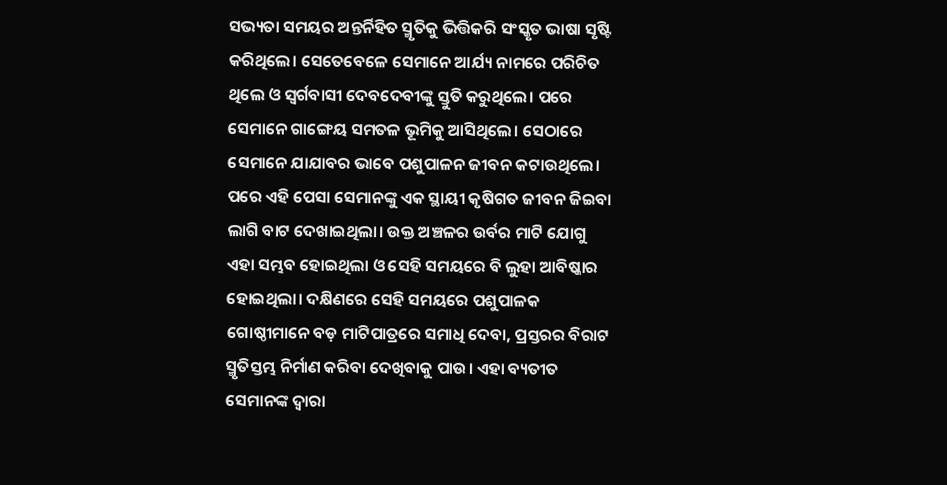ସଭ୍ୟତା ସମୟର ଅନ୍ତର୍ନିହିତ ସ୍ମୃତିକୁ ଭିତ୍ତିକରି ସଂସ୍କୃତ ଭାଷା ସୃଷ୍ଟି କରିଥିଲେ। ସେତେବେଳେ ସେମାନେ ଆର୍ଯ୍ୟ ନାମରେ ପରିଚିତ ଥିଲେ ଓ ସ୍ବର୍ଗବାସୀ ଦେବଦେବୀଙ୍କୁ ସ୍ତୁତି କରୁଥିଲେ। ପରେ ସେମାନେ ଗାଙ୍ଗେୟ ସମତଳ ଭୂମିକୁ ଆସିଥିଲେ। ସେଠାରେ ସେମାନେ ଯାଯାବର ଭାବେ ପଶୁପାଳନ ଜୀବନ କଟାଉଥିଲେ। ପରେ ଏହି ପେସା ସେମାନଙ୍କୁ ଏକ ସ୍ଥାୟୀ କୃଷିଗତ ଜୀବନ ଜିଇବା ଲାଗି ବାଟ ଦେଖାଇଥିଲା। ଉକ୍ତ ଅଞ୍ଚଳର ଉର୍ବର ମାଟି ଯୋଗୁ ଏହା ସମ୍ଭବ ହୋଇଥିଲା ଓ ସେହି ସମୟରେ ବି ଲୁହା ଆବିଷ୍କାର ହୋଇଥିଲା। ଦକ୍ଷିଣରେ ସେହି ସମୟରେ ପଶୁପାଳକ ଗୋଷ୍ଠୀମାନେ ବଡ଼ ମାଟିପାତ୍ରରେ ସମାଧି ଦେବା, ପ୍ରସ୍ତରର ବିରାଟ ସ୍ମୃତିସ୍ତମ୍ଭ ନିର୍ମାଣ କରିବା ଦେଖିବାକୁ ପାଉ। ଏହା ବ୍ୟତୀତ ସେମାନଙ୍କ ଦ୍ୱାରା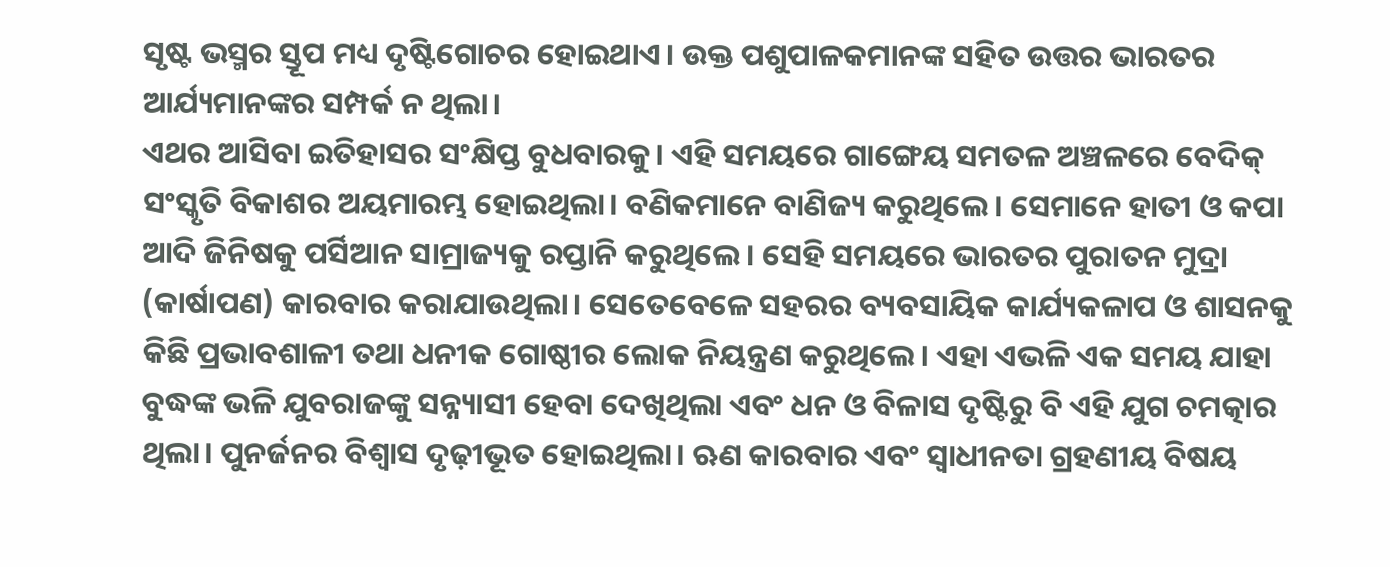ସୃଷ୍ଟ ଭସ୍ମର ସ୍ତୂପ ମଧ୍ୟ ଦୃଷ୍ଟିଗୋଚର ହୋଇଥାଏ। ଉକ୍ତ ପଶୁପାଳକମାନଙ୍କ ସହିତ ଉତ୍ତର ଭାରତର ଆର୍ଯ୍ୟମାନଙ୍କର ସମ୍ପର୍କ ନ ଥିଲା।
ଏଥର ଆସିବା ଇତିହାସର ସଂକ୍ଷିପ୍ତ ବୁଧବାରକୁ। ଏହି ସମୟରେ ଗାଙ୍ଗେୟ ସମତଳ ଅଞ୍ଚଳରେ ବେଦିକ୍‌ ସଂସ୍କୃତି ବିକାଶର ଅୟମାରମ୍ଭ ହୋଇଥିଲା। ବଣିକମାନେ ବାଣିଜ୍ୟ କରୁଥିଲେ। ସେମାନେ ହାତୀ ଓ କପା ଆଦି ଜିନିଷକୁ ପର୍ସିଆନ ସାମ୍ରାଜ୍ୟକୁ ରପ୍ତାନି କରୁଥିଲେ । ସେହି ସମୟରେ ଭାରତର ପୁରାତନ ମୁଦ୍ରା (କାର୍ଷାପଣ) କାରବାର କରାଯାଉଥିଲା। ସେତେବେଳେ ସହରର ବ୍ୟବସାୟିକ କାର୍ଯ୍ୟକଳାପ ଓ ଶାସନକୁ କିଛି ପ୍ରଭାବଶାଳୀ ତଥା ଧନୀକ ଗୋଷ୍ଠୀର ଲୋକ ନିୟନ୍ତ୍ରଣ କରୁଥିଲେ। ଏହା ଏଭଳି ଏକ ସମୟ ଯାହା ବୁଦ୍ଧଙ୍କ ଭଳି ଯୁବରାଜଙ୍କୁ ସନ୍ନ୍ୟାସୀ ହେବା ଦେଖିଥିଲା ଏବଂ ଧନ ଓ ବିଳାସ ଦୃଷ୍ଟିରୁ ବି ଏହି ଯୁଗ ଚମତ୍କାର ଥିଲା। ପୁନର୍ଜନର ବିଶ୍ୱାସ ଦୃଢ଼ୀଭୂତ ହୋଇଥିଲା। ଋଣ କାରବାର ଏବଂ ସ୍ବାଧୀନତା ଗ୍ରହଣୀୟ ବିଷୟ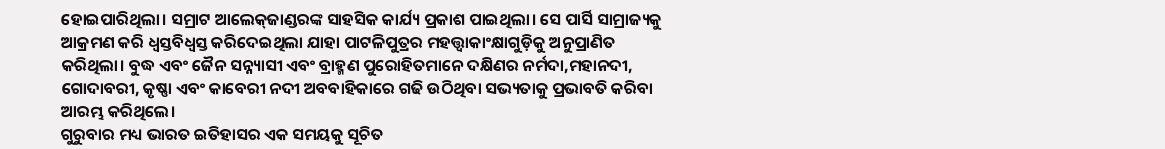ହୋଇପାରିଥିଲା। ସମ୍ରାଟ ଆଲେକ୍‌ଜାଣ୍ଡରଙ୍କ ସାହସିକ କାର୍ଯ୍ୟ ପ୍ରକାଶ ପାଇଥିଲା। ସେ ପାର୍ସି ସାମ୍ରାଜ୍ୟକୁ ଆକ୍ରମଣ କରି ଧ୍ୱସ୍ତବିଧ୍ୱସ୍ତ କରିଦେଇଥିଲା ଯାହା ପାଟଳିପୁତ୍ରର ମହତ୍ତ୍ୱାକାଂକ୍ଷାଗୁଡ଼ିକୁ ଅନୁପ୍ରାଣିତ କରିଥିଲା। ବୁଦ୍ଧ ଏବଂ ଜୈନ ସନ୍ନ୍ୟାସୀ ଏବଂ ବ୍ରାହ୍ମଣ ପୁରୋହିତମାନେ ଦକ୍ଷିଣର ନର୍ମଦା,ମହାନଦୀ, ଗୋଦାବରୀ, କୃଷ୍ଣା ଏବଂ କାବେରୀ ନଦୀ ଅବବାହିକାରେ ଗଢି ଉଠିଥିବା ସଭ୍ୟତାକୁ ପ୍ରଭାବତି କରିବା ଆରମ୍ଭ କରିଥିଲେ।
ଗୁରୁବାର ମଧ୍ୟ ଭାରତ ଇତିହାସର ଏକ ସମୟକୁ ସୂଚିତ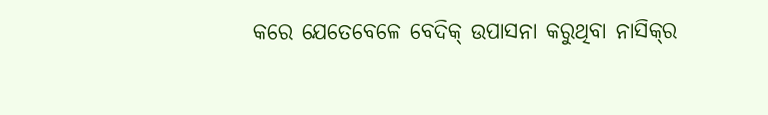କରେ ଯେତେବେଳେ ବେଦିକ୍‌ ଉପାସନା କରୁଥିବା ନାସିକ୍‌ର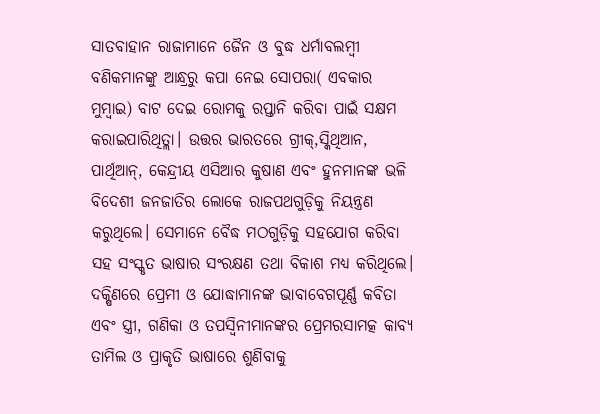ସାତବାହାନ ରାଜାମାନେ ଜୈନ ଓ ବୁଦ୍ଧ ଧର୍ମାବଲମ୍ବୀ ବଣିକମାନଙ୍କୁ ଆନ୍ଧ୍ରରୁ କପା ନେଇ ସୋପରା( ଏବକାର ମୁମ୍ବାଇ) ବାଟ ଦେଇ ରୋମକୁ ରପ୍ତାନି କରିବା ପାଇଁ ସକ୍ଷମ କରାଇପାରିଥିତ୍ଲା। ଉତ୍ତର ଭାରତରେ ଗ୍ରୀକ୍‌,ସ୍କିଥିଆନ, ପାର୍ଥିଆନ୍‌, କେନ୍ଦ୍ରୀୟ ଏସିଆର କୁଷାଣ ଏବଂ ହୁନମାନଙ୍କ ଭଳି ବିଦେଶୀ ଜନଜାତିର ଲୋକେ ରାଜପଥଗୁଡ଼ିକୁ ନିୟନ୍ତ୍ରଣ କରୁଥିଲେ। ସେମାନେ ବୈଦ୍ଧ ମଠଗୁଡ଼ିକୁ ସହଯୋଗ କରିବା ସହ ସଂସ୍କୃତ ଭାଷାର ସଂରକ୍ଷଣ ତଥା ବିକାଶ ମଧ୍ୟ କରିଥିଲେ। ଦକ୍ଷିଣରେ ପ୍ରେମୀ ଓ ଯୋଦ୍ଧାମାନଙ୍କ ଭାବାବେଗପୂର୍ଣ୍ଣ କବିତା ଏବଂ ସ୍ତ୍ରୀ, ଗଣିକା ଓ ତପସ୍ବିନୀମାନଙ୍କର ପ୍ରେମରସାମତ୍କ କାବ୍ୟ ତାମିଲ ଓ ପ୍ରାକୃତି ଭାଷାରେ ଶୁଣିବାକୁ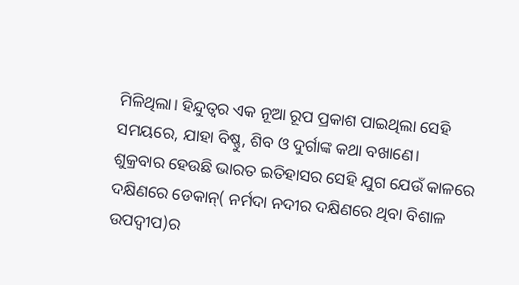ମିଳିଥିଲା। ହିନ୍ଦୁତ୍ୱର ଏକ ନୂଆ ରୂପ ପ୍ରକାଶ ପାଇଥିଲା ସେହି ସମୟରେ, ଯାହା ବିଷ୍ଣୁ, ଶିବ ଓ ଦୁର୍ଗାଙ୍କ କଥା ବଖାଣେ।
ଶୁକ୍ରବାର ହେଉଛି ଭାରତ ଇତିହାସର ସେହି ଯୁଗ ଯେଉଁ କାଳରେ ଦକ୍ଷିଣରେ ଡେକାନ୍‌( ନର୍ମଦା ନଦୀର ଦକ୍ଷିଣରେ ଥିବା ବିଶାଳ ଉପଦ୍ୱୀପ)ର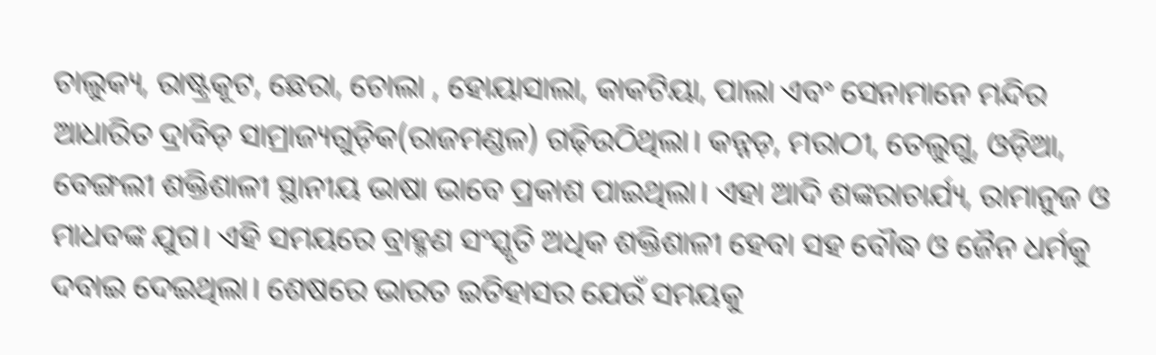ଚାଲୁକ୍ୟ, ରାଷ୍ଟ୍ରକୂଟ, ଛେରା, ଚୋଲା , ହୋୟାସାଲା, କାକଟିୟା, ପାଲା ଏବଂ ସେନାମାନେ ମନ୍ଦିର ଆଧାରିତ ଦ୍ରାବିଡ଼ ସାମ୍ରାଜ୍ୟଗୁଡ଼ିକ(ରାଜମଣ୍ଡଳ) ଗଢ଼ିଉଠିଥିଲା। କନ୍ନଡ଼, ମରାଠୀ, ତେଲୁଗୁ, ଓଡ଼ିଆ, ବେଙ୍ଗଲୀ ଶକ୍ତିଶାଳୀ ସ୍ଥାନୀୟ ଭାଷା ଭାବେ ପ୍ରକାଶ ପାଇଥିଲା। ଏହା ଆଦି ଶଙ୍କରାଚାର୍ଯ୍ୟ, ରାମାନୁଜ ଓ ମାଧବଙ୍କ ଯୁଗ। ଏହି ସମୟରେ ବ୍ରାହ୍ମଣ ସଂସ୍କୃତି ଅଧିକ ଶକ୍ତିଶାଳୀ ହେବା ସହ ବୌଦ୍ଧ ଓ ଜୈନ ଧର୍ମକୁ ଦବାଇ ଦେଇଥିଲା। ଶେଷରେ ଭାରତ ଇତିହାସର ଯେଉଁ ସମୟକୁ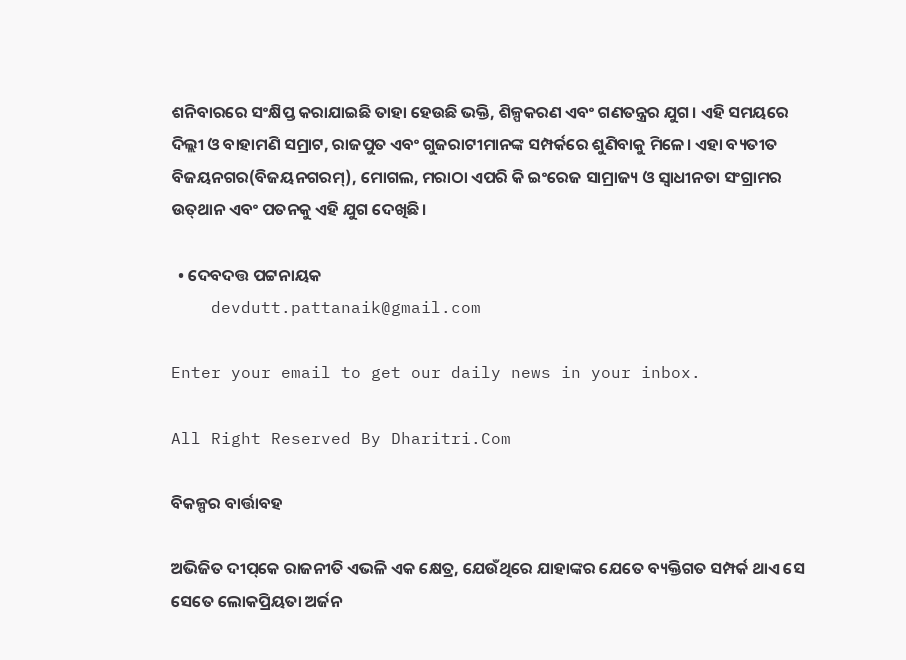ଶନିବାରରେ ସଂକ୍ଷିପ୍ତ କରାଯାଇଛି ତାହା ହେଉଛି ଭକ୍ତି, ଶିଳ୍ପକରଣ ଏବଂ ଗଣତନ୍ତ୍ରର ଯୁଗ। ଏହି ସମୟରେ ଦିଲ୍ଲୀ ଓ ବାହାମଣି ସମ୍ରାଟ, ରାଜପୁତ ଏବଂ ଗୁଜରାଟୀମାନଙ୍କ ସମ୍ପର୍କରେ ଶୁଣିବାକୁ ମିଳେ। ଏହା ବ୍ୟତୀତ ବିଜୟନଗର(ବିଜୟନଗରମ୍‌), ମୋଗଲ, ମରାଠା ଏପରି କି ଇଂରେଜ ସାମ୍ରାଜ୍ୟ ଓ ସ୍ବାଧୀନତା ସଂଗ୍ରାମର ଉତ୍‌ଥାନ ଏବଂ ପତନକୁ ଏହି ଯୁଗ ଦେଖିଛି।

  • ଦେବଦତ୍ତ ପଟ୍ଟନାୟକ
    devdutt.pattanaik@gmail.com

Enter your email to get our daily news in your inbox.

All Right Reserved By Dharitri.Com

ବିକଳ୍ପର ବାର୍ତ୍ତାବହ

ଅଭିଜିତ ଦୀପ୍‌କେ ରାଜନୀତି ଏଭଳି ଏକ କ୍ଷେତ୍ର, ଯେଉଁଥିରେ ଯାହାଙ୍କର ଯେତେ ବ୍ୟକ୍ତିଗତ ସମ୍ପର୍କ ଥାଏ ସେ ସେତେ ଲୋକପ୍ରିୟତା ଅର୍ଜନ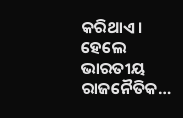କରିଥାଏ। ହେଲେ ଭାରତୀୟ ରାଜନୈତିକ…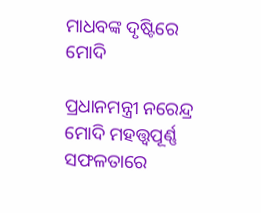ମାଧବଙ୍କ ଦୃଷ୍ଟିରେ ମୋଦି

ପ୍ରଧାନମନ୍ତ୍ରୀ ନରେନ୍ଦ୍ର ମୋଦି ମହତ୍ତ୍ୱପୂର୍ଣ୍ଣ ସଫଳତାରେ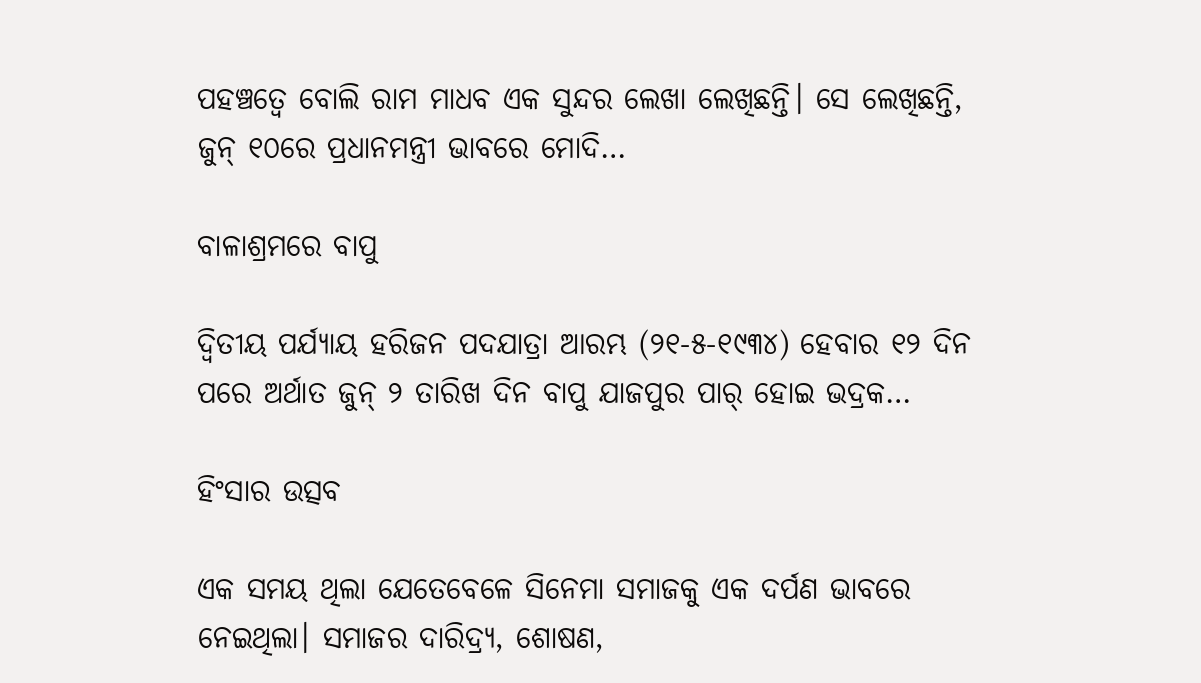ପହଞ୍ଚତ୍ୱେ ବୋଲି ରାମ ମାଧବ ଏକ ସୁନ୍ଦର ଲେଖା ଲେଖିଛନ୍ତି। ସେ ଲେଖିଛନ୍ତି, ଜୁନ୍‌ ୧୦ରେ ପ୍ରଧାନମନ୍ତ୍ରୀ ଭାବରେ ମୋଦି…

ବାଳାଶ୍ରମରେ ବାପୁ

ଦ୍ବିତୀୟ ପର୍ଯ୍ୟାୟ ହରିଜନ ପଦଯାତ୍ରା ଆରମ୍ଭ (୨୧-୫-୧୯୩୪) ହେବାର ୧୨ ଦିନ ପରେ ଅର୍ଥାତ ଜୁନ୍‌ ୨ ତାରିଖ ଦିନ ବାପୁ ଯାଜପୁର ପାର୍‌ ହୋଇ ଭଦ୍ରକ…

ହିଂସାର ଉତ୍ସବ

ଏକ ସମୟ ଥିଲା ଯେତେବେଳେ ସିନେମା ସମାଜକୁ ଏକ ଦର୍ପଣ ଭାବରେ ନେଇଥିଲା। ସମାଜର ଦାରିଦ୍ର୍ୟ, ଶୋଷଣ,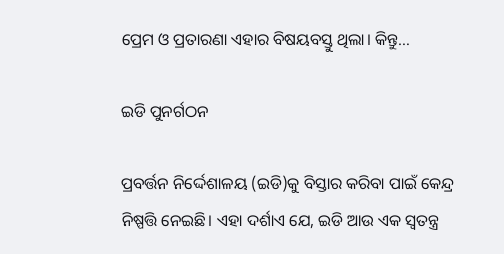ପ୍ରେମ ଓ ପ୍ରତାରଣା ଏହାର ବିଷୟବସ୍ତୁ ଥିଲା। କିନ୍ତୁ…

ଇଡି ପୁନର୍ଗଠନ

ପ୍ରବର୍ତ୍ତନ ନିର୍ଦ୍ଦେଶାଳୟ (ଇଡି)କୁ ବିସ୍ତାର କରିବା ପାଇଁ କେନ୍ଦ୍ର ନିଷ୍ପତ୍ତି ନେଇଛି। ଏହା ଦର୍ଶାଏ ଯେ, ଇଡି ଆଉ ଏକ ସ୍ବତନ୍ତ୍ର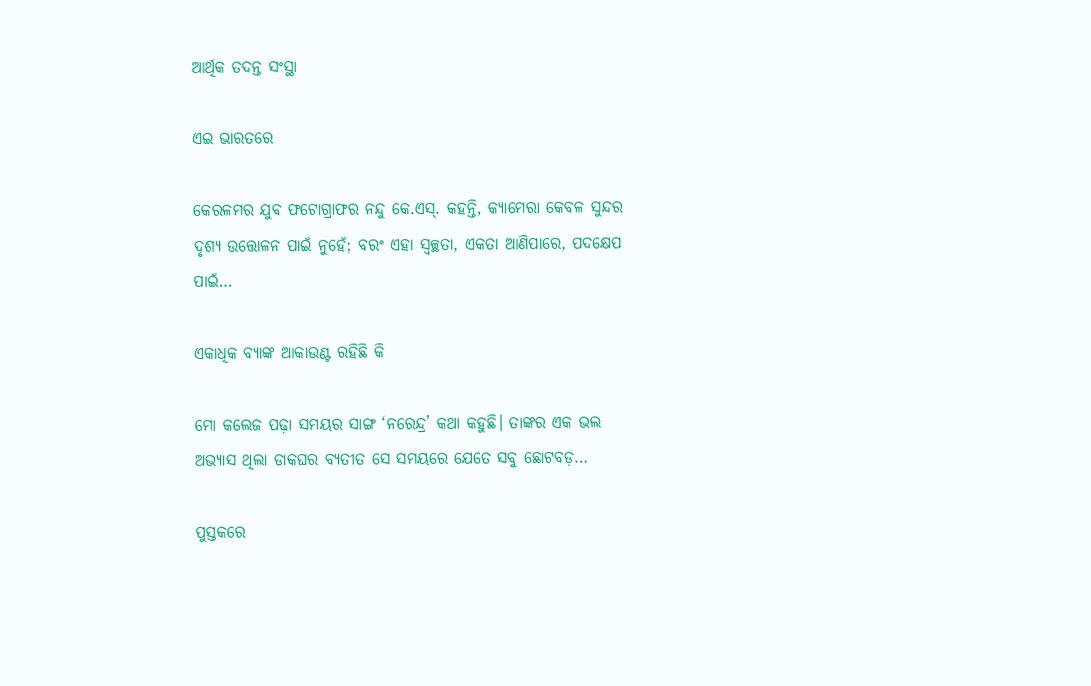ଆର୍ଥିକ ତଦନ୍ତ ସଂସ୍ଥା

ଏଇ ଭାରତରେ

କେରଳମର ଯୁବ ଫଟୋଗ୍ରାଫର ନନ୍ଦୁ କେ.ଏସ୍‌. କହନ୍ତି, କ୍ୟାମେରା କେବଳ ସୁନ୍ଦର ଦୃଶ୍ୟ ଉତ୍ତୋଳନ ପାଇଁ ନୁହେଁ; ବରଂ ଏହା ସ୍ବଚ୍ଛତା, ଏକତା ଆଣିପାରେ, ପଦକ୍ଷେପ ପାଇଁ…

ଏକାଧିକ ବ୍ୟାଙ୍କ ଆକାଉଣ୍ଟ ରହିଛି କି

ମୋ କଲେଜ ପଢ଼ା ସମୟର ସାଙ୍ଗ ‘ନରେନ୍ଦ୍ର’ କଥା କହୁଛି। ତାଙ୍କର ଏକ ଭଲ ଅଭ୍ୟାସ ଥିଲା ଡାକଘର ବ୍ୟତୀତ ସେ ସମୟରେ ଯେତେ ସବୁ ଛୋଟବଡ଼…

ପୁସ୍ତକରେ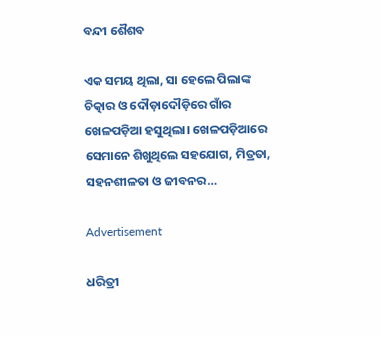ବନ୍ଦୀ ଶୈଶବ

ଏକ ସମୟ ଥିଲା, ସା ହେଲେ ପିଲାଙ୍କ ଚିତ୍କାର ଓ ଦୌଡ଼ାଦୌଡ଼ିରେ ଗାଁର ଖେଳପଡ଼ିଆ ହସୁଥିଲା। ଖେଳପଡ଼ିଆରେ ସେମାନେ ଶିଖୁଥିଲେ ସହଯୋଗ, ମିତ୍ରତା, ସହନଶୀଳତା ଓ ଜୀବନର…

Advertisement

ଧରିତ୍ରୀ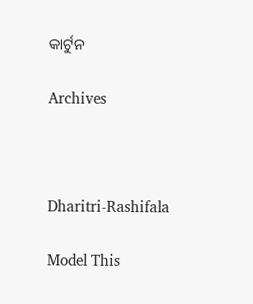କାର୍ଟୁନ

Archives



Dharitri-Rashifala

Model This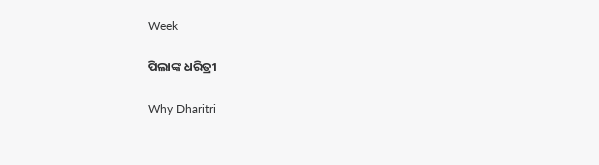Week

ପିଲାଙ୍କ ଧରିତ୍ରୀ

Why Dharitri